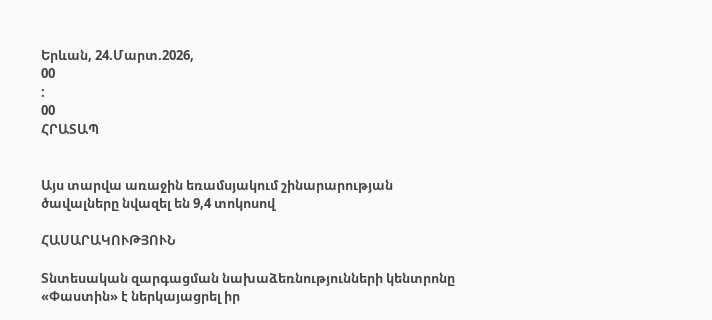Երևան, 24.Մարտ.2026,
00
:
00
ՀՐԱՏԱՊ


Այս տարվա առաջին եռամսյակում շինարարության ծավալները նվազել են 9,4 տոկոսով

ՀԱՍԱՐԱԿՈՒԹՅՈՒՆ

Տնտեսական զարգացման նախաձեռնությունների կենտրոնը «Փաստին» է ներկայացրել իր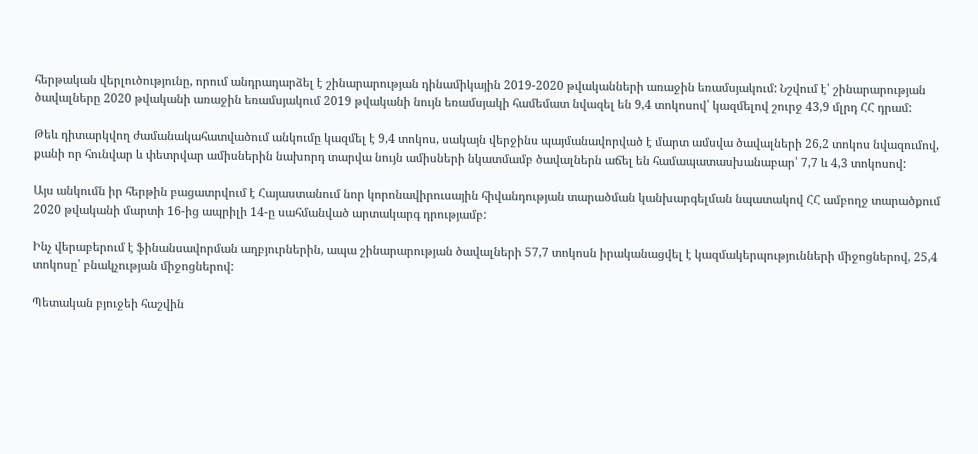հերթական վերլուծությունը, որում անդրադարձել է շինարարության դինամիկային 2019-2020 թվականների առաջին եռամսյակում: Նշվում է՝ շինարարության ծավալները 2020 թվականի առաջին եռամսյակում 2019 թվականի նույն եռամսյակի համեմատ նվազել են 9,4 տոկոսով՝ կազմելով շուրջ 43,9 մլրդ ՀՀ դրամ:

Թեև դիտարկվող ժամանակահատվածում անկումը կազմել է 9,4 տոկոս, սակայն վերջինս պայմանավորված է մարտ ամսվա ծավալների 26,2 տոկոս նվազումով, քանի որ հունվար և փետրվար ամիսներին նախորդ տարվա նույն ամիսների նկատմամբ ծավալներն աճել են համապատասխանաբար՝ 7,7 և 4,3 տոկոսով:

Այս անկումն իր հերթին բացատրվում է Հայաստանում նոր կորոնավիրուսային հիվանդության տարածման կանխարգելման նպատակով ՀՀ ամբողջ տարածքում 2020 թվականի մարտի 16-ից ապրիլի 14-ը սահմանված արտակարգ դրությամբ:

Ինչ վերաբերում է ֆինանսավորման աղբյուրներին, ապա շինարարության ծավալների 57,7 տոկոսն իրականացվել է կազմակերպությունների միջոցներով, 25,4 տոկոսը՝ բնակչության միջոցներով:

Պետական բյուջեի հաշվին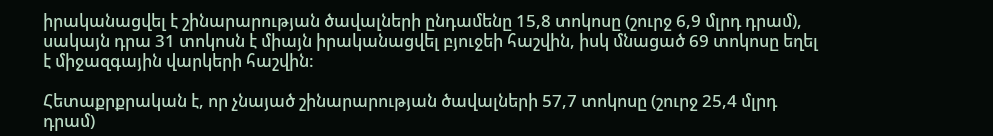իրականացվել է շինարարության ծավալների ընդամենը 15,8 տոկոսը (շուրջ 6,9 մլրդ դրամ), սակայն դրա 31 տոկոսն է միայն իրականացվել բյուջեի հաշվին, իսկ մնացած 69 տոկոսը եղել է միջազգային վարկերի հաշվին:

Հետաքրքրական է, որ չնայած շինարարության ծավալների 57,7 տոկոսը (շուրջ 25,4 մլրդ դրամ)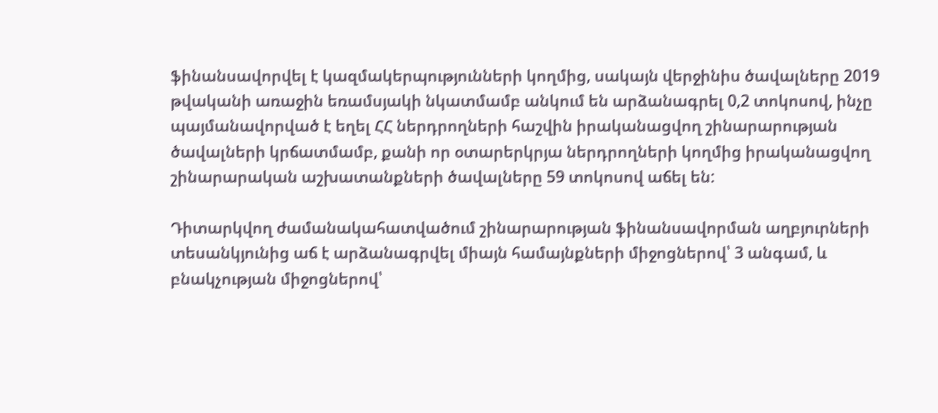ֆինանսավորվել է կազմակերպությունների կողմից, սակայն վերջինիս ծավալները 2019 թվականի առաջին եռամսյակի նկատմամբ անկում են արձանագրել 0,2 տոկոսով, ինչը պայմանավորված է եղել ՀՀ ներդրողների հաշվին իրականացվող շինարարության ծավալների կրճատմամբ, քանի որ օտարերկրյա ներդրողների կողմից իրականացվող շինարարական աշխատանքների ծավալները 59 տոկոսով աճել են:

Դիտարկվող ժամանակահատվածում շինարարության ֆինանսավորման աղբյուրների տեսանկյունից աճ է արձանագրվել միայն համայնքների միջոցներով՝ 3 անգամ, և բնակչության միջոցներով՝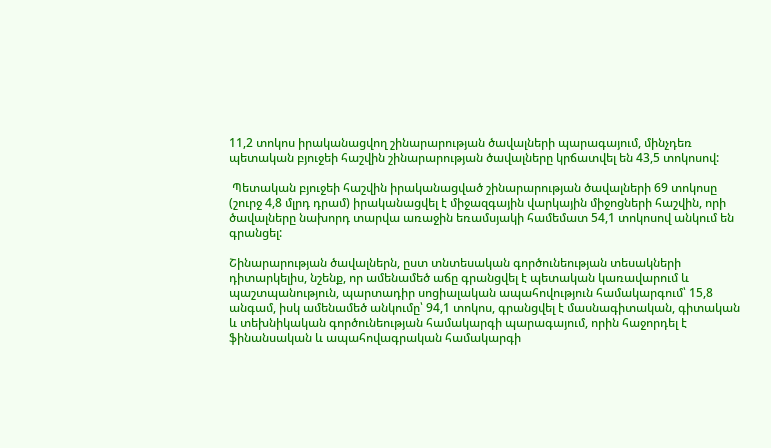11,2 տոկոս իրականացվող շինարարության ծավալների պարագայում, մինչդեռ պետական բյուջեի հաշվին շինարարության ծավալները կրճատվել են 43,5 տոկոսով:

 Պետական բյուջեի հաշվին իրականացված շինարարության ծավալների 69 տոկոսը (շուրջ 4,8 մլրդ դրամ) իրականացվել է միջազգային վարկային միջոցների հաշվին, որի ծավալները նախորդ տարվա առաջին եռամսյակի համեմատ 54,1 տոկոսով անկում են գրանցել:

Շինարարության ծավալներն, ըստ տնտեսական գործունեության տեսակների դիտարկելիս, նշենք, որ ամենամեծ աճը գրանցվել է պետական կառավարում և պաշտպանություն, պարտադիր սոցիալական ապահովություն համակարգում՝ 15,8 անգամ, իսկ ամենամեծ անկումը՝ 94,1 տոկոս, գրանցվել է մասնագիտական, գիտական և տեխնիկական գործունեության համակարգի պարագայում, որին հաջորդել է ֆինանսական և ապահովագրական համակարգի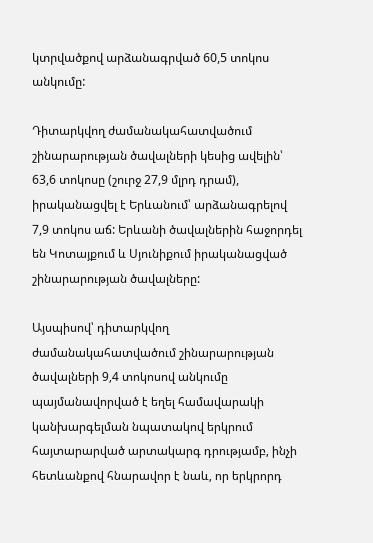կտրվածքով արձանագրված 60,5 տոկոս անկումը:

Դիտարկվող ժամանակահատվածում շինարարության ծավալների կեսից ավելին՝ 63,6 տոկոսը (շուրջ 27,9 մլրդ դրամ), իրականացվել է Երևանում՝ արձանագրելով 7,9 տոկոս աճ: Երևանի ծավալներին հաջորդել են Կոտայքում և Սյունիքում իրականացված շինարարության ծավալները:

Այսպիսով՝ դիտարկվող ժամանակահատվածում շինարարության ծավալների 9,4 տոկոսով անկումը պայմանավորված է եղել համավարակի կանխարգելման նպատակով երկրում հայտարարված արտակարգ դրությամբ, ինչի հետևանքով հնարավոր է նաև, որ երկրորդ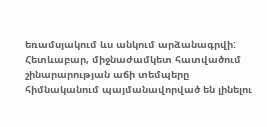եռամսյակում ևս անկում արձանագրվի: Հետևաբար, միջնաժամկետ հատվածում շինարարության աճի տեմպերը հիմնականում պայմանավորված են լինելու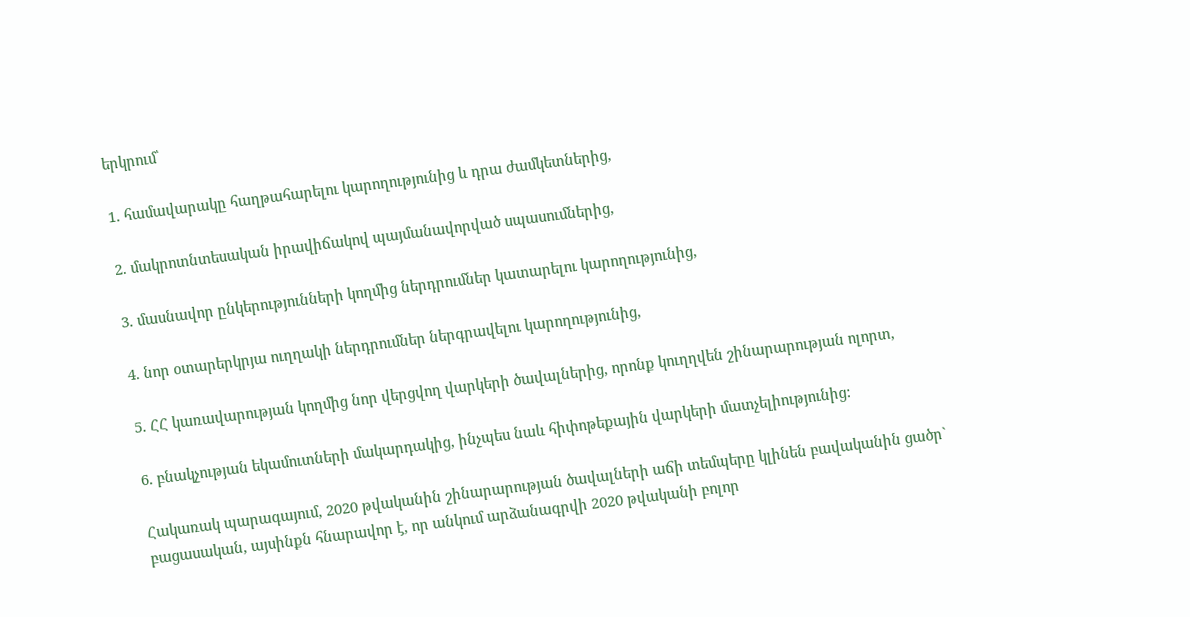երկրում՝

1. համավարակը հաղթահարելու կարողությունից և դրա ժամկետներից,

2. մակրոտնտեսական իրավիճակով պայմանավորված սպասումներից,

3. մասնավոր ընկերությունների կողմից ներդրումներ կատարելու կարողությունից,

4. նոր օտարերկրյա ուղղակի ներդրումներ ներգրավելու կարողությունից,

5. ՀՀ կառավարության կողմից նոր վերցվող վարկերի ծավալներից, որոնք կուղղվեն շինարարության ոլորտ,

6. բնակչության եկամուտների մակարդակից, ինչպես նաև հիփոթեքային վարկերի մատչելիությունից:

Հակառակ պարագայում, 2020 թվականին շինարարության ծավալների աճի տեմպերը կլինեն բավականին ցածր` բացասական, այսինքն հնարավոր է, որ անկում արձանագրվի 2020 թվականի բոլոր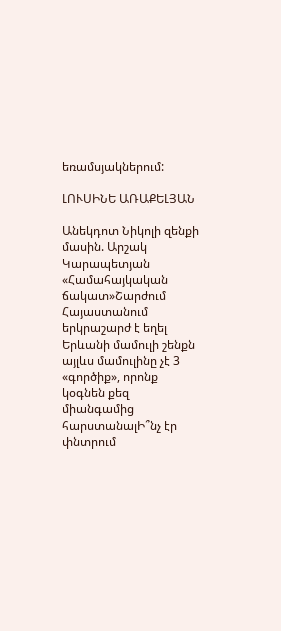եռամսյակներում:

ԼՈՒՍԻՆԵ ԱՌԱՔԵԼՅԱՆ

Անեկդոտ Նիկոլի զենքի մասին. Արշակ Կարապետյան «Համահայկական ճակատ»Շարժում Հայաստանում երկրաշարժ է եղել Երևանի մամուլի շենքն այլևս մամուլինը չէ 3 «գործիք», որոնք կօգնեն քեզ միանգամից հարստանալԻ՞նչ էր փնտրում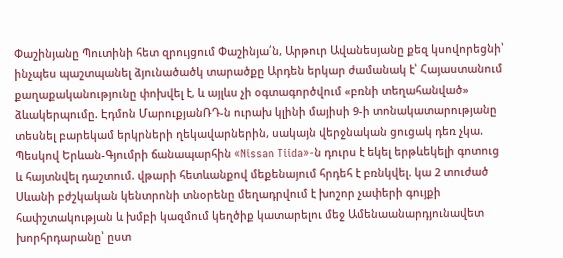Փաշինյանը Պուտինի հետ զրույցում Փաշինյա՛ն, Արթուր Ավանեսյանը քեզ կսովորեցնի՝ ինչպես պաշտպանել ձյունածածկ տարածքը Արդեն երկար ժամանակ է՝ Հայաստանում քաղաքականությունը փոխվել է, և այլևս չի օգտագործվում «բռնի տեղահանված» ձևակերպումը. Էդմոն ՄարուքյանՌԴ-ն ուրախ կլինի մայիսի 9-ի տոնակատարությանը տեսնել բարեկամ երկրների ղեկավարներին, սակայն վերջնական ցուցակ դեռ չկա. Պեսկով Երևան-Գյումրի ճանապարհին «Nissan Tiida»-ն դուրս է եկել երթևեկելի գոտուց և հայտնվել դաշտում. վթարի հետևանքով մեքենայում հրդեհ է բռնկվել. կա 2 տուժած Սևանի բժշկական կենտրոնի տնօրենը մեղադրվում է խոշոր չափերի գույքի հափշտակության և խմբի կազմում կեղծիք կատարելու մեջ Ամենաանարդյունավետ խորհրդարանը՝ ըստ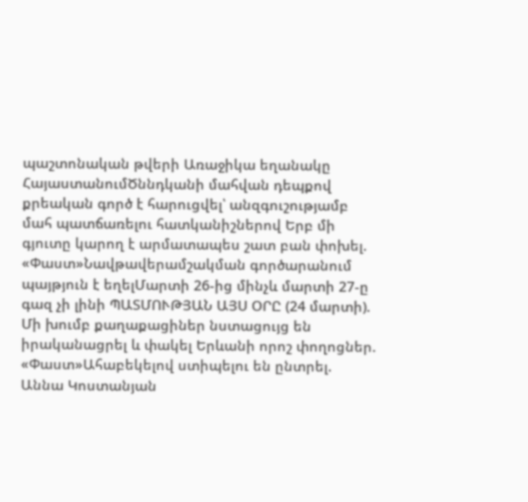պաշտոնական թվերի Առաջիկա եղանակը ՀայաստանումԾննդկանի մահվան դեպքով քրեական գործ է հարուցվել՝ անզգուշությամբ մահ պատճառելու հատկանիշներով Երբ մի գյուտը կարող է արմատապես շատ բան փոխել. «Փաստ»Նավթավերամշակման գործարանում պայթյուն է եղելՄարտի 26-ից մինչև մարտի 27-ը գազ չի լինի ՊԱՏՄՈՒԹՅԱՆ ԱՅՍ ՕՐԸ (24 մարտի). Մի խումբ քաղաքացիներ նստացույց են իրականացրել և փակել Երևանի որոշ փողոցներ. «Փաստ»Ահաբեկելով ստիպելու են ընտրել. Աննա Կոստանյան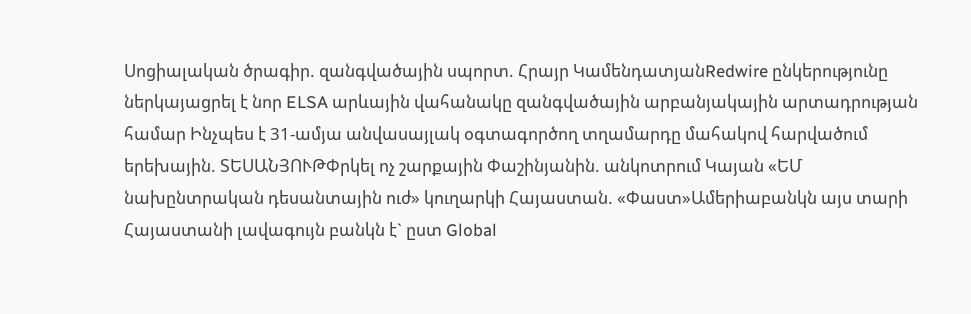Սոցիալական ծրագիր. զանգվածային սպորտ. Հրայր ԿամենդատյանRedwire ընկերությունը ներկայացրել է նոր ELSA արևային վահանակը զանգվածային արբանյակային արտադրության համար Ինչպես է 31-ամյա անվասայլակ օգտագործող տղամարդը մահակով հարվածում երեխային. ՏԵՍԱՆՅՈՒԹՓրկել ոչ շարքային Փաշինյանին. անկոտրում Կայան «ԵՄ նախընտրական դեսանտային ուժ» կուղարկի Հայաստան. «Փաստ»Ամերիաբանկն այս տարի Հայաստանի լավագույն բանկն է` ըստ Global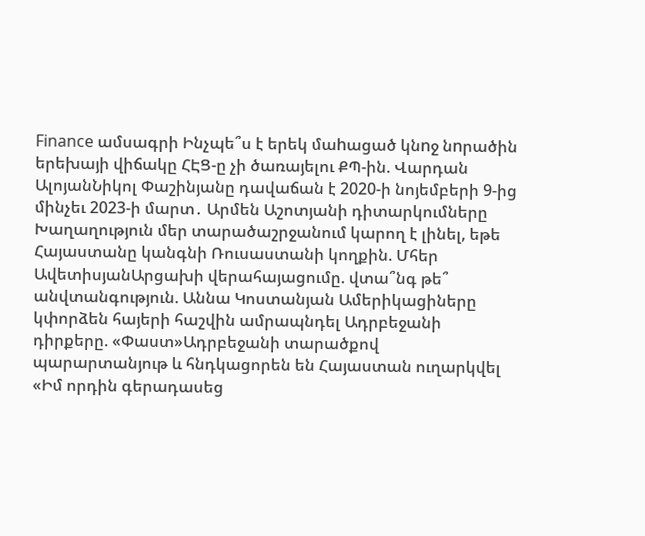Finance ամսագրի Ինչպե՞ս է երեկ մաhացած կնnջ նnրածին երեխայի վիճակը ՀԷՑ-ը չի ծառայելու ՔՊ-ին. Վարդան ԱլոյանՆիկոլ Փաշինյանը դավաճան է 2020-ի նոյեմբերի 9-ից մինչեւ 2023-ի մարտ․ Արմեն Աշոտյանի դիտարկումները Խաղաղություն մեր տարածաշրջանում կարող է լինել, եթե Հայաստանը կանգնի Ռուսաստանի կողքին. Մհեր ԱվետիսյանԱրցախի վերահայացումը. վտա՞նգ թե՞ անվտանգություն. Աննա Կոստանյան Ամերիկացիները կփորձեն հայերի հաշվին ամրապնդել Ադրբեջանի դիրքերը. «Փաստ»Ադրբեջանի տարածքով պարարտանյութ և հնդկացորեն են Հայաստան ուղարկվել «Իմ որդին գերադասեց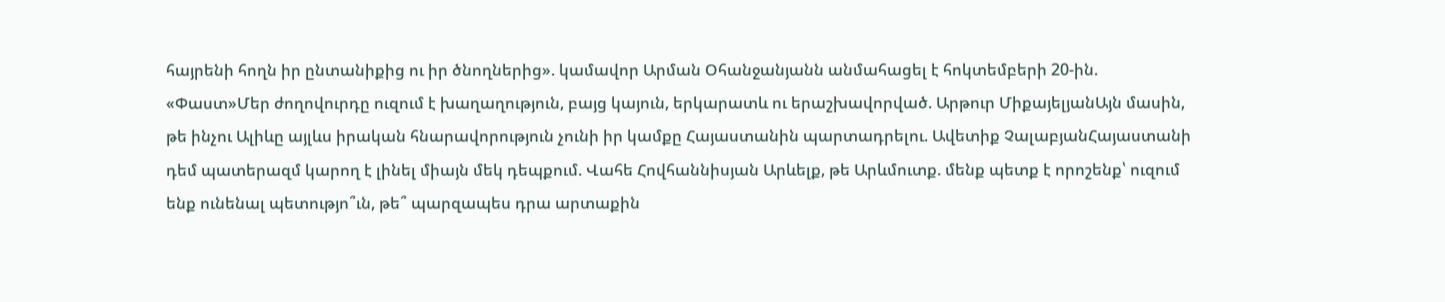հայրենի հողն իր ընտանիքից ու իր ծնողներից». կամավոր Արման Օհանջանյանն անմահացել է հոկտեմբերի 20-ին. «Փաստ»Մեր ժողովուրդը ուզում է խաղաղություն, բայց կայուն, երկարատև ու երաշխավորված. Արթուր ՄիքայելյանԱյն մասին, թե ինչու Ալիևը այլևս իրական հնարավորություն չունի իր կամքը Հայաստանին պարտադրելու. Ավետիք ՉալաբյանՀայաստանի դեմ պատերազմ կարող է լինել միայն մեկ դեպքում. Վահե Հովհաննիսյան Արևելք, թե Արևմուտք. մենք պետք է որոշենք՝ ուզում ենք ունենալ պետությո՞ւն, թե՞ պարզապես դրա արտաքին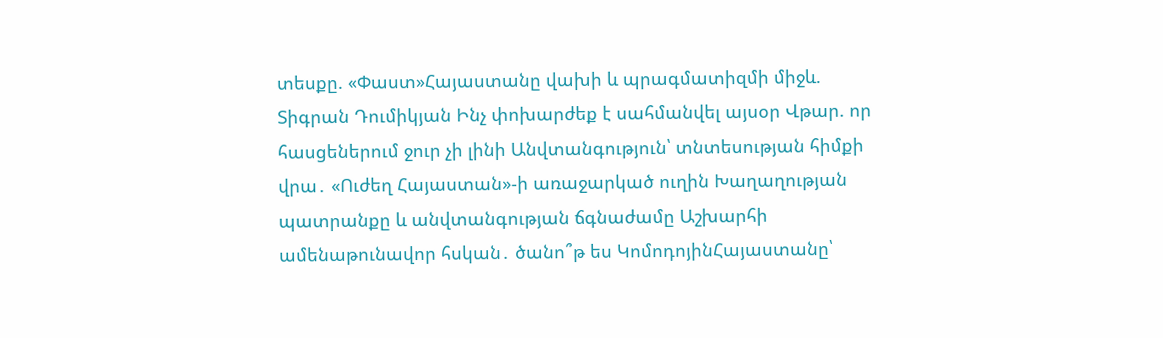տեսքը. «Փաստ»Հայաստանը վախի և պրագմատիզմի միջև. Տիգրան Դումիկյան Ինչ փոխարժեք է սահմանվել այսօր Վթար. որ հասցեներում ջուր չի լինի Անվտանգություն՝ տնտեսության հիմքի վրա․ «Ուժեղ Հայաստան»-ի առաջարկած ուղին Խաղաղության պատրանքը և անվտանգության ճգնաժամը Աշխարհի ամենաթունավոր հսկան․ ծանո՞թ ես ԿոմոդոյինՀայաստանը՝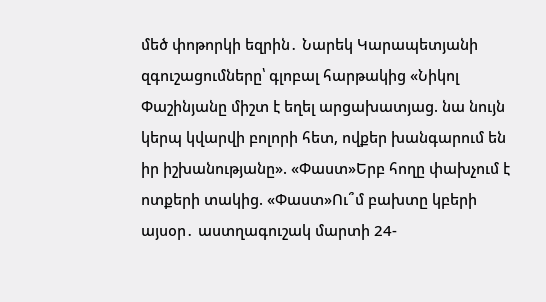մեծ փոթորկի եզրին․ Նարեկ Կարապետյանի զգուշացումները՝ գլոբալ հարթակից «Նիկոլ Փաշինյանը միշտ է եղել արցախատյաց. նա նույն կերպ կվարվի բոլորի հետ, ովքեր խանգարում են իր իշխանությանը». «Փաստ»Երբ հողը փախչում է ոտքերի տակից. «Փաստ»Ու՞մ բախտը կբերի այսօր․ աստղագուշակ մարտի 24-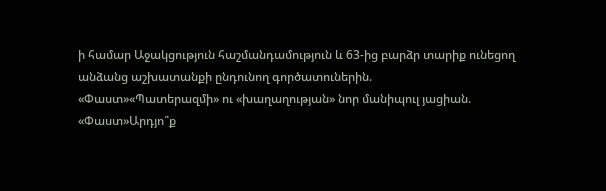ի համար Աջակցություն հաշմանդամություն և 63-ից բարձր տարիք ունեցող անձանց աշխատանքի ընդունող գործատուներին. «Փաստ»«Պատերազմի» ու «խաղաղության» նոր մանիպուլ յացիան. «Փաստ»Արդյո՞ք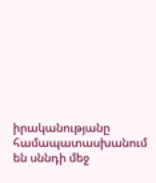իրականությանը համապատասխանում են սննդի մեջ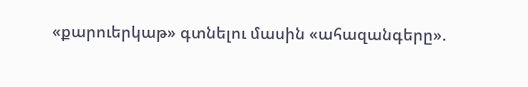«քարուերկաթ» գտնելու մասին «ահազանգերը».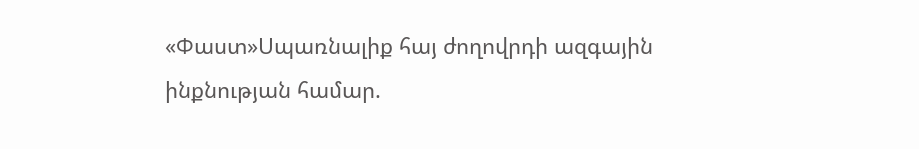«Փաստ»Սպառնալիք հայ ժողովրդի ազգային ինքնության համար.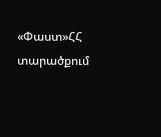«Փաստ»ՀՀ տարածքում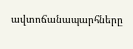ավտոճանապարհները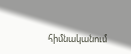հիմնականում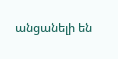անցանելի են